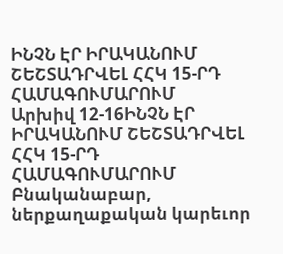ԻՆՉՆ ԷՐ ԻՐԱԿԱՆՈՒՄ ՇԵՇՏԱԴՐՎԵԼ ՀՀԿ 15-ՐԴ ՀԱՄԱԳՈՒՄԱՐՈՒՄ
Արխիվ 12-16ԻՆՉՆ ԷՐ ԻՐԱԿԱՆՈՒՄ ՇԵՇՏԱԴՐՎԵԼ ՀՀԿ 15-ՐԴ ՀԱՄԱԳՈՒՄԱՐՈՒՄ
Բնականաբար, ներքաղաքական կարեւոր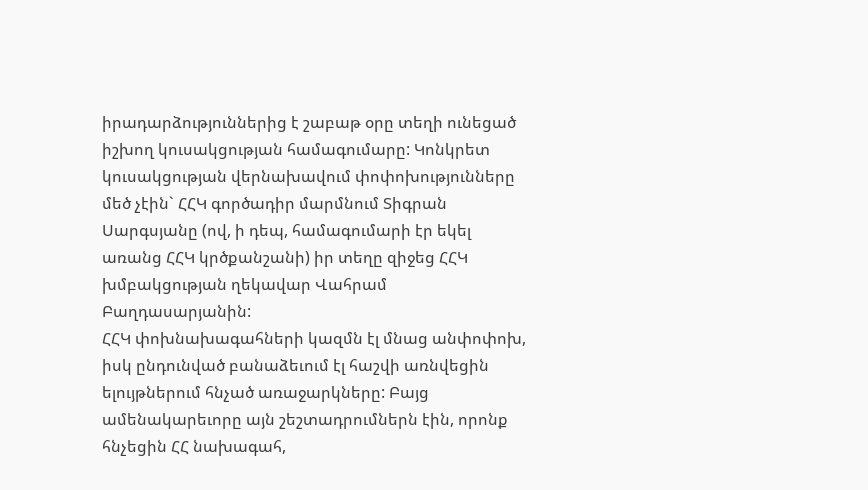իրադարձություններից է շաբաթ օրը տեղի ունեցած իշխող կուսակցության համագումարը: Կոնկրետ կուսակցության վերնախավում փոփոխությունները մեծ չէին` ՀՀԿ գործադիր մարմնում Տիգրան Սարգսյանը (ով, ի դեպ, համագումարի էր եկել առանց ՀՀԿ կրծքանշանի) իր տեղը զիջեց ՀՀԿ խմբակցության ղեկավար Վահրամ Բաղդասարյանին:
ՀՀԿ փոխնախագահների կազմն էլ մնաց անփոփոխ, իսկ ընդունված բանաձեւում էլ հաշվի առնվեցին ելույթներում հնչած առաջարկները: Բայց ամենակարեւորը այն շեշտադրումներն էին, որոնք հնչեցին ՀՀ նախագահ,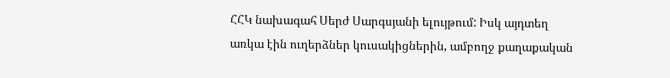ՀՀԿ նախագահ Սերժ Սարգսյանի ելույթում: Իսկ այդտեղ առկա էին ուղերձներ կուսակիցներին, ամբողջ քաղաքական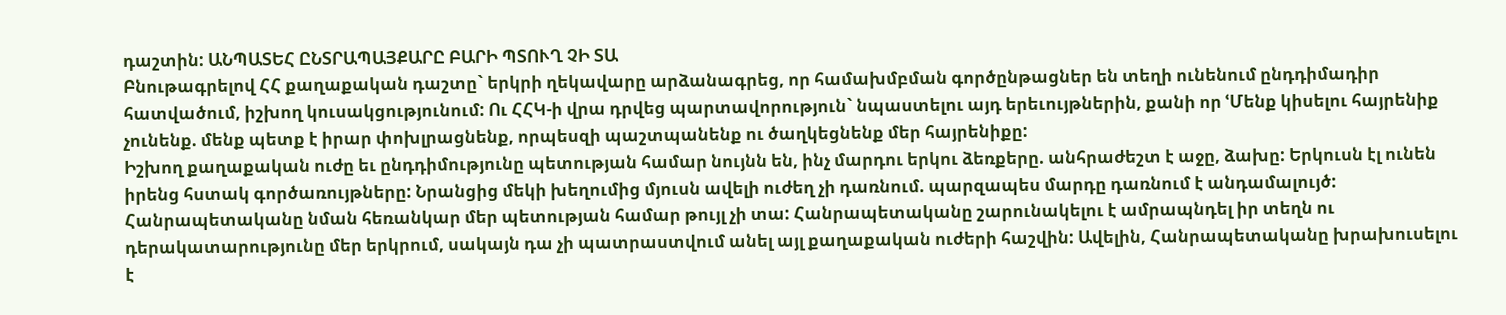դաշտին: ԱՆՊԱՏԵՀ ԸՆՏՐԱՊԱՅՔԱՐԸ ԲԱՐԻ ՊՏՈՒՂ ՉԻ ՏԱ
Բնութագրելով ՀՀ քաղաքական դաշտը` երկրի ղեկավարը արձանագրեց, որ համախմբման գործընթացներ են տեղի ունենում ընդդիմադիր հատվածում, իշխող կուսակցությունում: Ու ՀՀԿ-ի վրա դրվեց պարտավորություն` նպաստելու այդ երեւույթներին, քանի որ ՙՄենք կիսելու հայրենիք չունենք. մենք պետք է իրար փոխլրացնենք, որպեսզի պաշտպանենք ու ծաղկեցնենք մեր հայրենիքը:
Իշխող քաղաքական ուժը եւ ընդդիմությունը պետության համար նույնն են, ինչ մարդու երկու ձեռքերը. անհրաժեշտ է աջը, ձախը: Երկուսն էլ ունեն իրենց հստակ գործառույթները: Նրանցից մեկի խեղումից մյուսն ավելի ուժեղ չի դառնում. պարզապես մարդը դառնում է անդամալույծ:
Հանրապետականը նման հեռանկար մեր պետության համար թույլ չի տա: Հանրապետականը շարունակելու է ամրապնդել իր տեղն ու դերակատարությունը մեր երկրում, սակայն դա չի պատրաստվում անել այլ քաղաքական ուժերի հաշվին: Ավելին, Հանրապետականը խրախուսելու է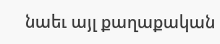նաեւ այլ քաղաքական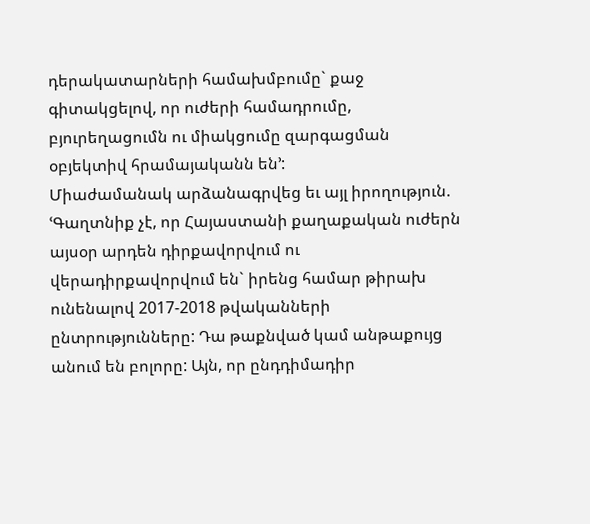դերակատարների համախմբումը` քաջ գիտակցելով, որ ուժերի համադրումը, բյուրեղացումն ու միակցումը զարգացման օբյեկտիվ հրամայականն են՚:
Միաժամանակ արձանագրվեց եւ այլ իրողություն. ՙԳաղտնիք չէ, որ Հայաստանի քաղաքական ուժերն այսօր արդեն դիրքավորվում ու վերադիրքավորվում են` իրենց համար թիրախ ունենալով 2017-2018 թվականների ընտրությունները: Դա թաքնված կամ անթաքույց անում են բոլորը: Այն, որ ընդդիմադիր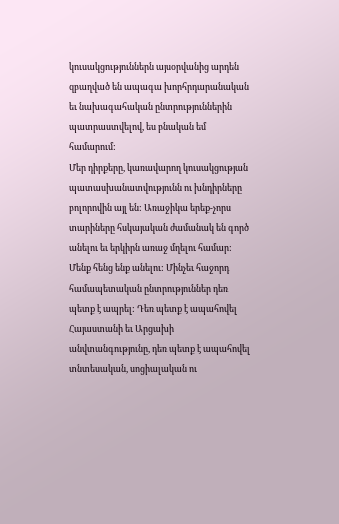կուսակցություններն այսօրվանից արդեն զբաղված են ապագա խորհրդարանական եւ նախագահական ընտրություններին պատրաստվելով, ես բնական եմ համարում:
Մեր դիրքերը, կառավարող կուսակցության պատասխանատվությունն ու խնդիրները բոլորովին այլ են: Առաջիկա երեք-չորս տարիները հսկայական ժամանակ են գործ անելու եւ երկիրն առաջ մղելու համար: Մենք հենց ենք անելու: Մինչեւ հաջորդ համապետական ընտրություններ դեռ պետք է ապրել: Դեռ պետք է ապահովել Հայաստանի եւ Արցախի անվտանգությունը, դեռ պետք է ապահովել տնտեսական, սոցիալական ու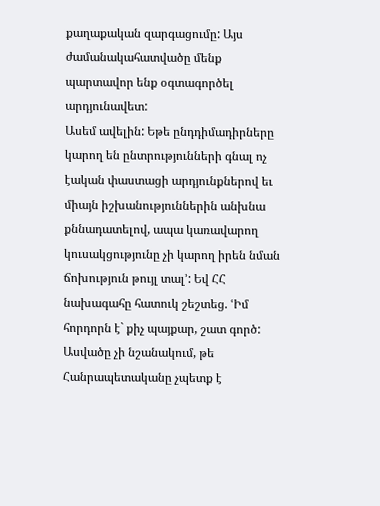քաղաքական զարգացումը: Այս ժամանակահատվածը մենք պարտավոր ենք օգտագործել արդյունավետ:
Ասեմ ավելին: Եթե ընդդիմադիրները կարող են ընտրությունների գնալ ոչ էական փաստացի արդյունքներով եւ միայն իշխանություններին անխնա քննադատելով, ապա կառավարող կուսակցությունը չի կարող իրեն նման ճոխություն թույլ տալ՚: Եվ ՀՀ նախագահը հատուկ շեշտեց. ՙԻմ հորդորն է` քիչ պայքար, շատ գործ:
Ասվածը չի նշանակում, թե Հանրապետականը չպետք է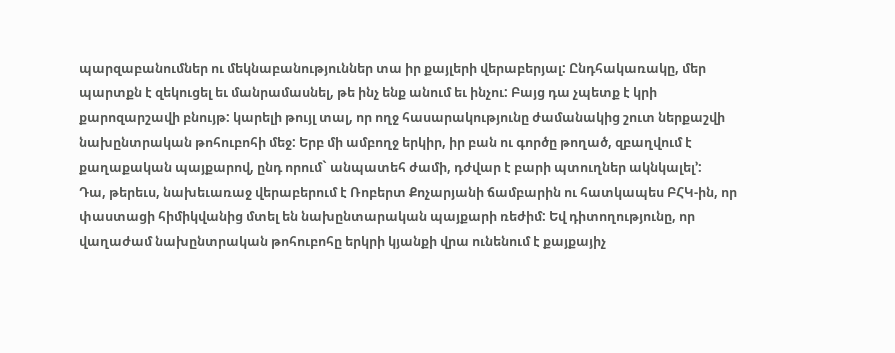պարզաբանումներ ու մեկնաբանություններ տա իր քայլերի վերաբերյալ: Ընդհակառակը, մեր պարտքն է զեկուցել եւ մանրամասնել, թե ինչ ենք անում եւ ինչու: Բայց դա չպետք է կրի քարոզարշավի բնույթ: կարելի թույլ տալ, որ ողջ հասարակությունը ժամանակից շուտ ներքաշվի նախընտրական թոհուբոհի մեջ: Երբ մի ամբողջ երկիր, իր բան ու գործը թողած, զբաղվում է քաղաքական պայքարով, ընդ որում` անպատեհ ժամի, դժվար է բարի պտուղներ ակնկալել՚:
Դա, թերեւս, նախեւառաջ վերաբերում է Ռոբերտ Քոչարյանի ճամբարին ու հատկապես ԲՀԿ-ին, որ փաստացի հիմիկվանից մտել են նախընտարական պայքարի ռեժիմ: Եվ դիտողությունը, որ վաղաժամ նախընտրական թոհուբոհը երկրի կյանքի վրա ունենում է քայքայիչ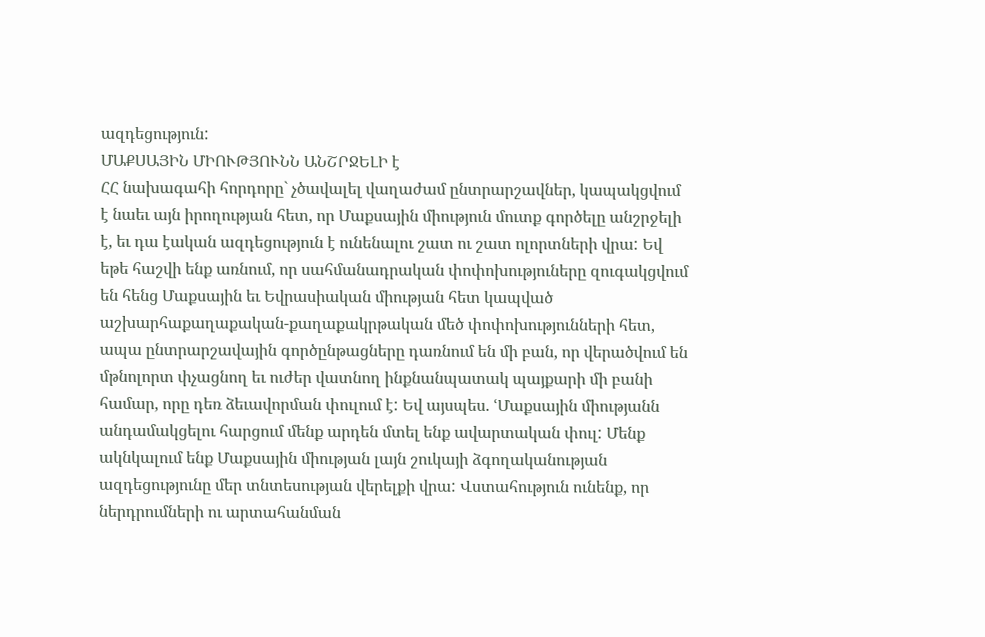ազդեցություն:
ՄԱՔՍԱՅԻՆ ՄԻՈՒԹՅՈՒՆՆ ԱՆՇՐՋԵԼԻ է
ՀՀ նախագահի հորդորը` չծավալել վաղաժամ ընտրարշավներ, կապակցվում է նաեւ այն իրողության հետ, որ Մաքսային միություն մուտք գործելը անշրջելի է, եւ դա էական ազդեցություն է ունենալու շատ ու շատ ոլորտների վրա: Եվ եթե հաշվի ենք առնում, որ սահմանադրական փոփոխություները զուգակցվում են հենց Մաքսային եւ Եվրասիական միության հետ կապված աշխարհաքաղաքական-քաղաքակրթական մեծ փոփոխությունների հետ, ապա ընտրարշավային գործընթացները դառնում են մի բան, որ վերածվում են մթնոլորտ փչացնող եւ ուժեր վատնող ինքնանպատակ պայքարի մի բանի համար, որը դեռ ձեւավորման փուլում է: Եվ այսպես. ՙՄաքսային միությանն անդամակցելու հարցում մենք արդեն մտել ենք ավարտական փուլ: Մենք ակնկալում ենք Մաքսային միության լայն շուկայի ձգողականության ազդեցությունը մեր տնտեսության վերելքի վրա: Վստահություն ունենք, որ ներդրումների ու արտահանման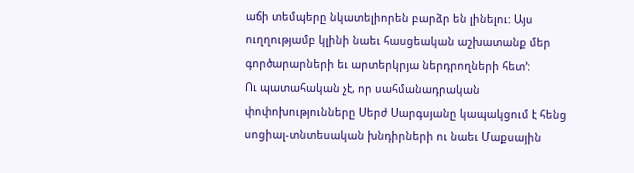աճի տեմպերը նկատելիորեն բարձր են լինելու: Այս ուղղությամբ կլինի նաեւ հասցեական աշխատանք մեր գործարարների եւ արտերկրյա ներդրողների հետ՚:
Ու պատահական չէ, որ սահմանադրական փոփոխությունները Սերժ Սարգսյանը կապակցում է հենց սոցիալ-տնտեսական խնդիրների ու նաեւ Մաքսային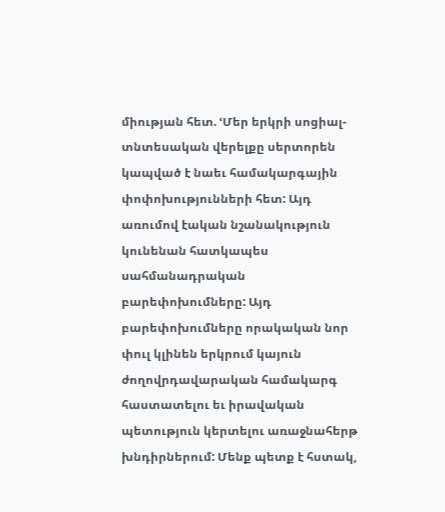միության հետ. ՙՄեր երկրի սոցիալ-տնտեսական վերելքը սերտորեն կապված է նաեւ համակարգային փոփոխությունների հետ: Այդ առումով էական նշանակություն կունենան հատկապես սահմանադրական բարեփոխումները: Այդ բարեփոխումները որակական նոր փուլ կլինեն երկրում կայուն ժողովրդավարական համակարգ հաստատելու եւ իրավական պետություն կերտելու առաջնահերթ խնդիրներում: Մենք պետք է հստակ,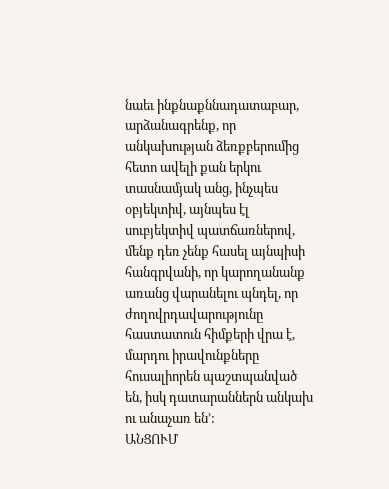նաեւ ինքնաքննադատաբար, արձանագրենք, որ անկախության ձեռքբերումից հետո ավելի քան երկու տասնամյակ անց, ինչպես օբյեկտիվ, այնպես էլ սուբյեկտիվ պատճառներով, մենք դեռ չենք հասել այնպիսի հանգրվանի, որ կարողանանք առանց վարանելու պնդել, որ ժողովրդավարությունը հաստատուն հիմքերի վրա է, մարդու իրավունքները հուսալիորեն պաշտպանված են, իսկ դատարաններն անկախ ու անաչառ են՚:
ԱՆՑՈՒՄ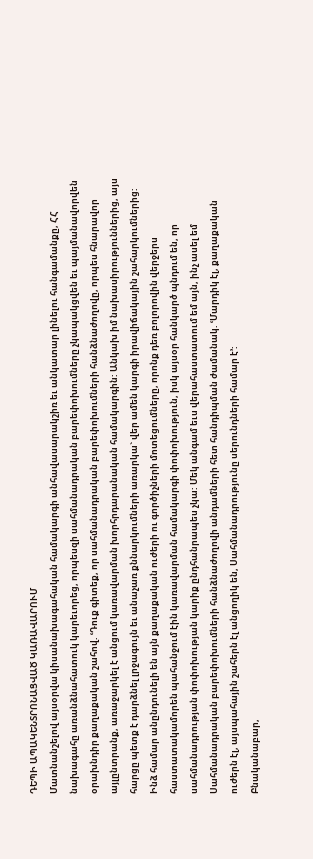ԴԵՊԻ ԱՊԱԿԵՆՏՐՈՆԱՑՎԱԾ ԿԱՌԱՎԱՐՈՒՄ
Մատնանշելով այսօրվա կիսանախագահական համակարգի անհավասարակշիռ եւ անկատար լինելու հանգամանքը, ՀՀ նախագահը առանձնահատուկ կարեւորեց, որպեսզի սահմանադրական բարեփոխումները չկապակցվեն եւ պայմանավորվեն օրախնդիր քաղաքական շահով. ՙԴուք գիտեք, որ սահմանադրական բարեփոխումների հանձնաժողովը, որպես հնարավոր այլընտրանք, առաջարկել է անցում կառավարման խորհրդարանական համակարգին: Անկախ իմ նախասիրություններից, այս հարցը պետք է դարձնել լրջագույն եւ անաչառ քննարկումների առարկա` վեր ամեն կարգի իրավիճակային շահարկումներից: Ինձ համար անընդունելի են այն քաղաքական ուժերի ու գործիչների մոտեցումները, որոնք դեռ բոլորովին վերջերս հաստատակամորեն պահանջում էին կառավարման համակարգի փոփոխություն, իսկ այսօր հանկարծ պնդում են, որ սահմանադրության փոփոխության կարիք ընդհանրապես չկա: Մեկ անգամ եւս վերահաստատում եմ այն, ինչ ասել եմ Սահմանադրական բարեփոխումների հանձնաժողովի անդամների հետ հանդիպման ժամանակ. ՙՄարդիկ էլ, քաղաքական ուժերն էլ, այսպահային շահերն էլ անցողիկ են, Սահմանադրությունը սերունդների համար է՚:
Բնականաբար,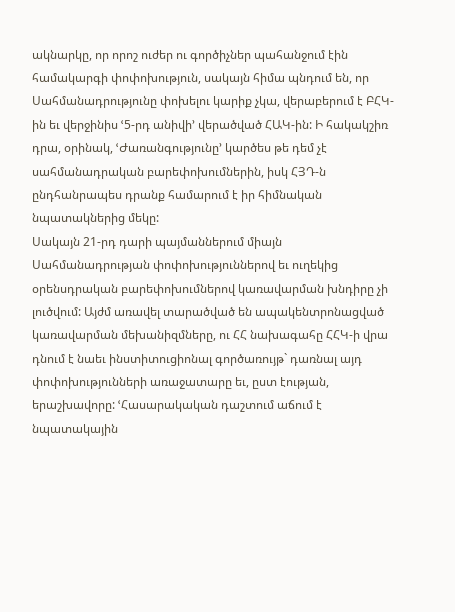ակնարկը, որ որոշ ուժեր ու գործիչներ պահանջում էին համակարգի փոփոխություն, սակայն հիմա պնդում են, որ Սահմանադրությունը փոխելու կարիք չկա, վերաբերում է ԲՀԿ-ին եւ վերջինիս ՙ5-րդ անիվի՚ վերածված ՀԱԿ-ին: Ի հակակշիռ դրա, օրինակ, ՙԺառանգությունը՚ կարծես թե դեմ չէ սահմանադրական բարեփոխումներին, իսկ ՀՅԴ-ն ընդհանրապես դրանք համարում է իր հիմնական նպատակներից մեկը:
Սակայն 21-րդ դարի պայմաններում միայն Սահմանադրության փոփոխություններով եւ ուղեկից օրենսդրական բարեփոխումներով կառավարման խնդիրը չի լուծվում: Այժմ առավել տարածված են ապակենտրոնացված կառավարման մեխանիզմները, ու ՀՀ նախագահը ՀՀԿ-ի վրա դնում է նաեւ ինստիտուցիոնալ գործառույթ` դառնալ այդ փոփոխությունների առաջատարը եւ, ըստ էության, երաշխավորը: ՙՀասարակական դաշտում աճում է նպատակային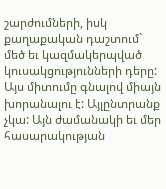շարժումների, իսկ քաղաքական դաշտում` մեծ եւ կազմակերպված կուսակցությունների դերը:
Այս միտումը գնալով միայն խորանալու է: Այլընտրանք չկա: Այն ժամանակի եւ մեր հասարակության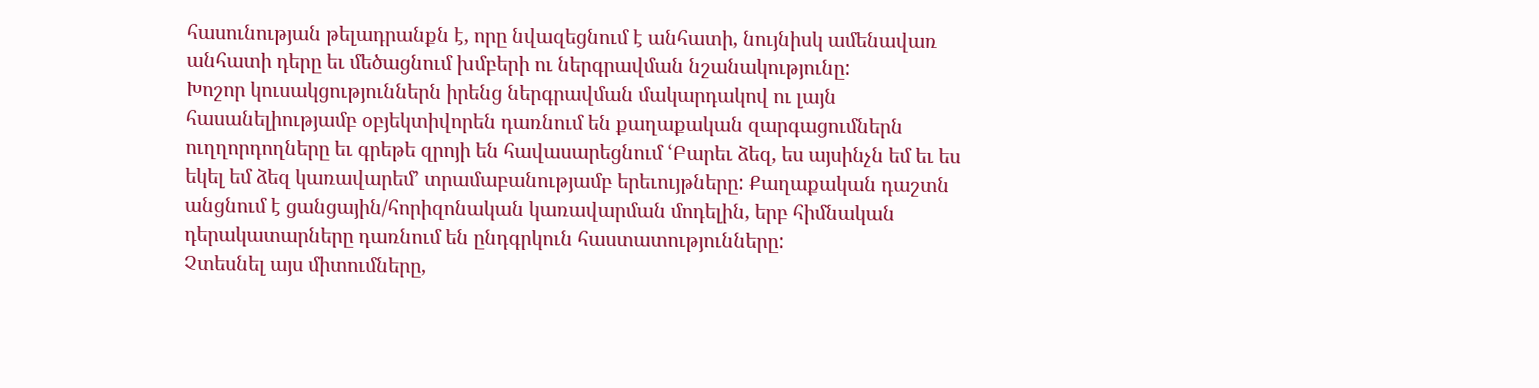հասունության թելադրանքն է, որը նվազեցնում է անհատի, նույնիսկ ամենավառ անհատի դերը եւ մեծացնում խմբերի ու ներգրավման նշանակությունը:
Խոշոր կուսակցություններն իրենց ներգրավման մակարդակով ու լայն հասանելիությամբ օբյեկտիվորեն դառնում են քաղաքական զարգացումներն ուղղորդողները եւ գրեթե զրոյի են հավասարեցնում ՙԲարեւ ձեզ, ես այսինչն եմ եւ ես եկել եմ ձեզ կառավարեմ՚ տրամաբանությամբ երեւույթները: Քաղաքական դաշտն անցնում է ցանցային/հորիզոնական կառավարման մոդելին, երբ հիմնական դերակատարները դառնում են ընդգրկուն հաստատությունները:
Չտեսնել այս միտումները,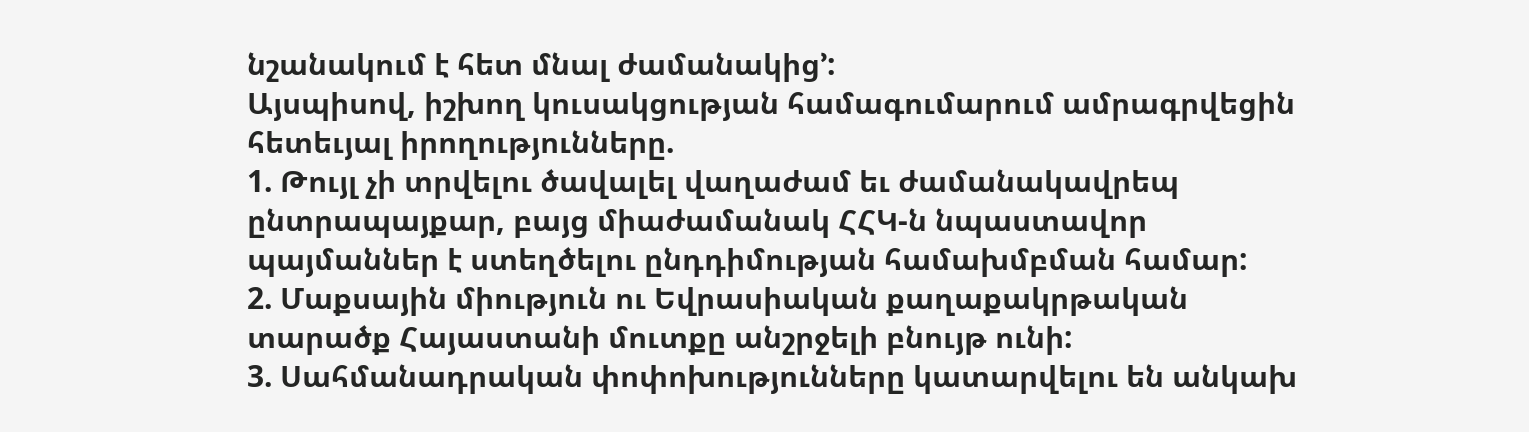նշանակում է հետ մնալ ժամանակից՚:
Այսպիսով, իշխող կուսակցության համագումարում ամրագրվեցին հետեւյալ իրողությունները.
1. Թույլ չի տրվելու ծավալել վաղաժամ եւ ժամանակավրեպ ընտրապայքար, բայց միաժամանակ ՀՀԿ-ն նպաստավոր պայմաններ է ստեղծելու ընդդիմության համախմբման համար:
2. Մաքսային միություն ու Եվրասիական քաղաքակրթական տարածք Հայաստանի մուտքը անշրջելի բնույթ ունի:
3. Սահմանադրական փոփոխությունները կատարվելու են անկախ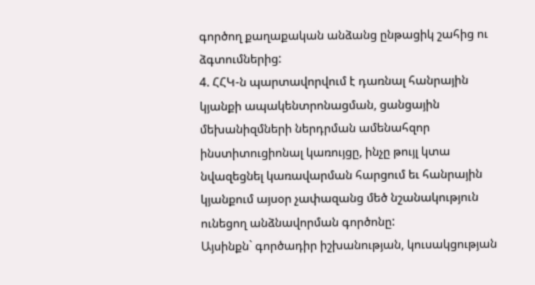գործող քաղաքական անձանց ընթացիկ շահից ու ձգտումներից:
4. ՀՀԿ-ն պարտավորվում է դառնալ հանրային կյանքի ապակենտրոնացման, ցանցային մեխանիզմների ներդրման ամենահզոր ինստիտուցիոնալ կառույցը, ինչը թույլ կտա նվազեցնել կառավարման հարցում եւ հանրային կյանքում այսօր չափազանց մեծ նշանակություն ունեցող անձնավորման գործոնը:
Այսինքն` գործադիր իշխանության, կուսակցության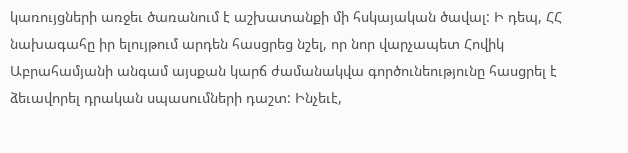կառույցների առջեւ ծառանում է աշխատանքի մի հսկայական ծավալ: Ի դեպ, ՀՀ նախագահը իր ելույթում արդեն հասցրեց նշել, որ նոր վարչապետ Հովիկ Աբրահամյանի անգամ այսքան կարճ ժամանակվա գործունեությունը հասցրել է ձեւավորել դրական սպասումների դաշտ: Ինչեւէ,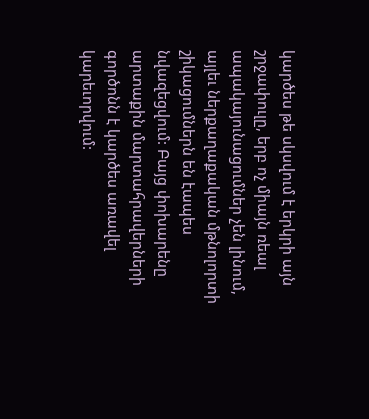կարծես թե սկսվում է երկրի այն շրջափուլը, երբ ոչ միայն ռեալ ապակայունացումներ չեն լինում, այլեւ ներքաղաքական մթնոլորտի շիկացումներն են էապես նվազեցվում: Բայց փոխարենը արտաքին մարտահրավերների գործոնն է կարծես առավել կարեւորվում: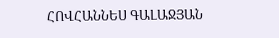ՀՈՎՀԱՆՆԵՍ ԳԱԼԱՋՅԱՆ